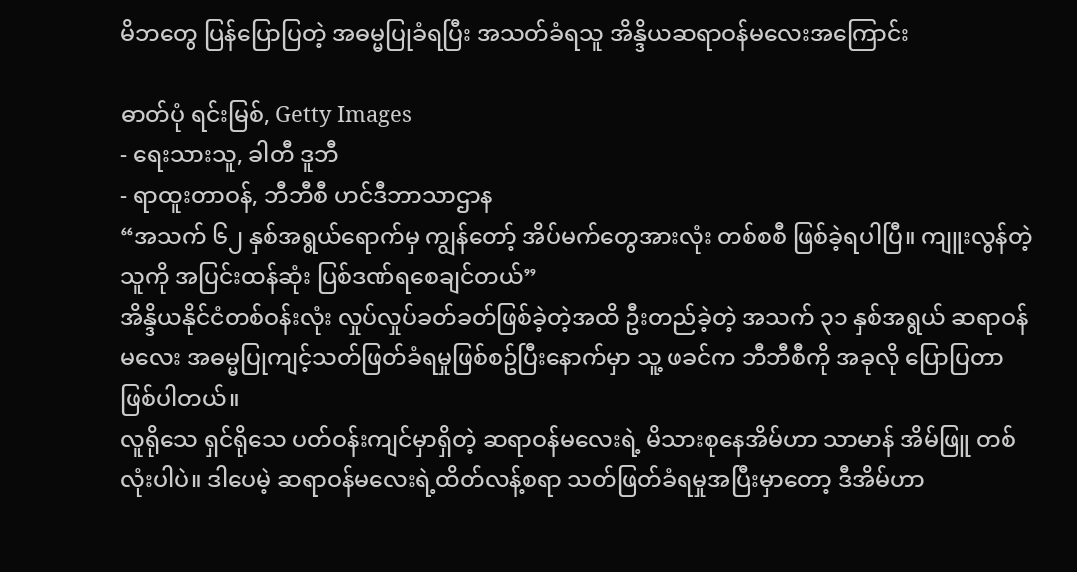မိဘတွေ ပြန်ပြောပြတဲ့ အဓမ္မပြုခံရပြီး အသတ်ခံရသူ အိန္ဒိယဆရာဝန်မလေးအကြောင်း

ဓာတ်ပုံ ရင်းမြစ်, Getty Images
- ရေးသားသူ, ခါတီ ဒူဘီ
- ရာထူးတာဝန်, ဘီဘီစီ ဟင်ဒီဘာသာဌာန
“အသက် ၆၂ နှစ်အရွယ်ရောက်မှ ကျွန်တော့် အိပ်မက်တွေအားလုံး တစ်စစီ ဖြစ်ခဲ့ရပါပြီ။ ကျူးလွန်တဲ့သူကို အပြင်းထန်ဆုံး ပြစ်ဒဏ်ရစေချင်တယ်”
အိန္ဒိယနိုင်ငံတစ်ဝန်းလုံး လှုပ်လှုပ်ခတ်ခတ်ဖြစ်ခဲ့တဲ့အထိ ဦးတည်ခဲ့တဲ့ အသက် ၃၁ နှစ်အရွယ် ဆရာဝန်မလေး အဓမ္မပြုကျင့်သတ်ဖြတ်ခံရမှုဖြစ်စဥ်ပြီးနောက်မှာ သူ့ ဖခင်က ဘီဘီစီကို အခုလို ပြောပြတာ ဖြစ်ပါတယ်။
လူရိုသေ ရှင်ရိုသေ ပတ်ဝန်းကျင်မှာရှိတဲ့ ဆရာဝန်မလေးရဲ့ မိသားစုနေအိမ်ဟာ သာမာန် အိမ်ဖြူ တစ်လုံးပါပဲ။ ဒါပေမဲ့ ဆရာဝန်မလေးရဲ့ထိတ်လန့်စရာ သတ်ဖြတ်ခံရမှုအပြီးမှာတော့ ဒီအိမ်ဟာ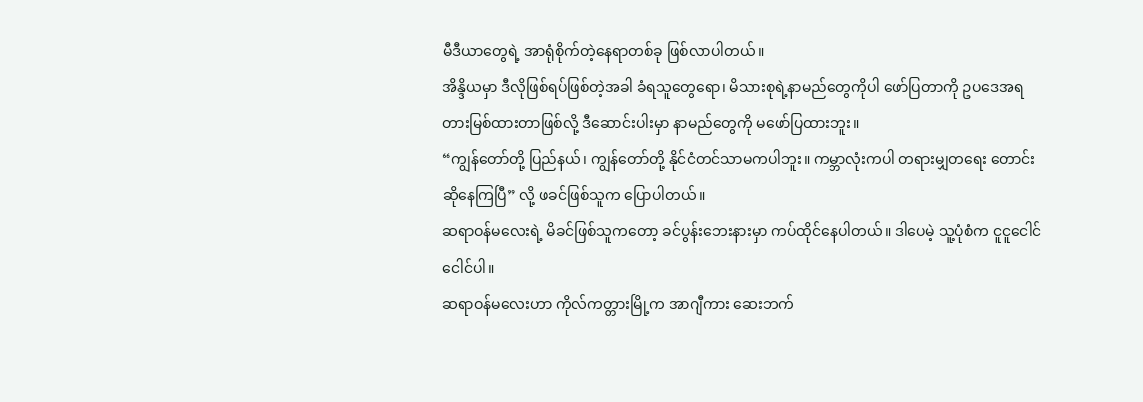မီဒီယာတွေရဲ့ အာရုံစိုက်တဲ့နေရာတစ်ခု ဖြစ်လာပါတယ်။
အိန္ဒိယမှာ ဒီလိုဖြစ်ရပ်ဖြစ်တဲ့အခါ ခံရသူတွေရော၊ မိသားစုရဲ့နာမည်တွေကိုပါ ဖော်ပြတာကို ဥပဒေအရ တားမြစ်ထားတာဖြစ်လို့ ဒီဆောင်းပါးမှာ နာမည်တွေကို မဖော်ပြထားဘူး။
“ကျွန်တော်တို့ ပြည်နယ်၊ ကျွန်တော်တို့ နိုင်ငံတင်သာမကပါဘူး။ ကမ္ဘာလုံးကပါ တရားမျှတရေး တောင်းဆိုနေကြပြီ” လို့ ဖခင်ဖြစ်သူက ပြောပါတယ်။
ဆရာဝန်မလေးရဲ့ မိခင်ဖြစ်သူကတော့ ခင်ပွန်းဘေးနားမှာ ကပ်ထိုင်နေပါတယ်။ ဒါပေမဲ့ သူ့ပုံစံက ငူငူငေါင်ငေါင်ပါ။
ဆရာဝန်မလေးဟာ ကိုလ်ကတ္တားမြို့က အာဂျီကား ဆေးဘက်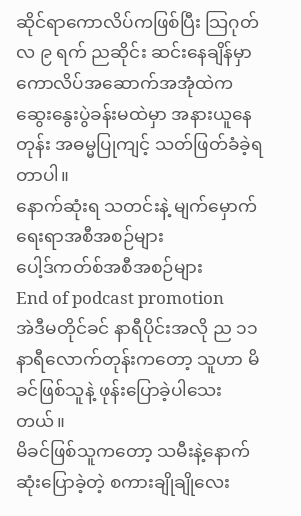ဆိုင်ရာကောလိပ်ကဖြစ်ပြီး သြဂုတ်လ ၉ ရက် ညဆိုင်း ဆင်းနေချိန်မှာ ကောလိပ်အဆောက်အအုံထဲက ဆွေးနွေးပွဲခန်းမထဲမှာ အနားယူနေတုန်း အဓမ္မပြုကျင့် သတ်ဖြတ်ခံခဲ့ရတာပါ။
နောက်ဆုံးရ သတင်းနဲ့ မျက်မှောက်ရေးရာအစီအစဉ်များ
ပေါ့ဒ်ကတ်စ်အစီအစဉ်များ
End of podcast promotion
အဲဒီမတိုင်ခင် နာရီပိုင်းအလို ည ၁၁ နာရီလောက်တုန်းကတော့ သူဟာ မိခင်ဖြစ်သူနဲ့ ဖုန်းပြောခဲ့ပါသေးတယ်။
မိခင်ဖြစ်သူကတော့ သမီးနဲ့နောက်ဆုံးပြောခဲ့တဲ့ စကားချိုချိုလေး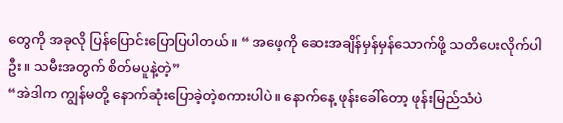တွေကို အခုလို ပြန်ပြောင်းပြောပြပါတယ်။ “ အဖေ့ကို ဆေးအချိန်မှန်မှန်သောက်ဖို့ သတိပေးလိုက်ပါဦး။ သမီးအတွက် စိတ်မပူနဲ့တဲ့”
“အဲဒါက ကျွန်မတို့ နောက်ဆုံးပြောခဲ့တဲ့စကားပါပဲ။ နောက်နေ့ ဖုန်းခေါ်တော့ ဖုန်းမြည်သံပဲ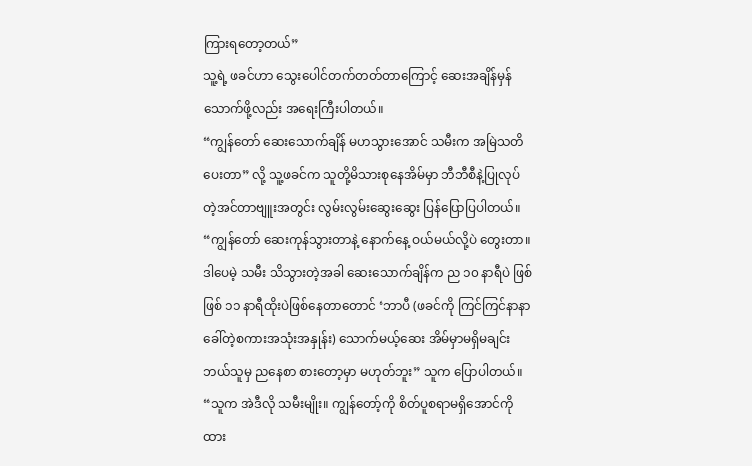ကြားရတော့တယ်”
သူ့ရဲ့ ဖခင်ဟာ သွေးပေါင်တက်တတ်တာကြောင့် ဆေးအချိန်မှန်သောက်ဖို့လည်း အရေးကြီးပါတယ်။
“ကျွန်တော် ဆေးသောက်ချိန် မဟသွားအောင် သမီးက အမြဲသတိပေးတာ” လို့ သူ့ဖခင်က သူတို့မိသားစုနေအိမ်မှာ ဘီဘီစီနဲ့ပြုလုပ်တဲ့အင်တာဗျူးအတွင်း လွမ်းလွမ်းဆွေးဆွေး ပြန်ပြောပြပါတယ်။
“ကျွန်တော် ဆေးကုန်သွားတာနဲ့ နောက်နေ့ ဝယ်မယ်လို့ပဲ တွေးတာ။ ဒါပေမဲ့ သမီး သိသွားတဲ့အခါ ဆေးသောက်ချိန်က ည ၁၀ နာရီပဲ ဖြစ်ဖြစ် ၁၁ နာရီထိုးပဲဖြစ်နေတာတောင် ‘ဘာပီ (ဖခင်ကို ကြင်ကြင်နာနာ ခေါ်တဲ့စကားအသုံးအနှုန်း) သောက်မယ့်ဆေး အိမ်မှာမရှိမချင်း ဘယ်သူမှ ညနေစာ စားတော့မှာ မဟုတ်ဘူး” သူက ပြောပါတယ်။
“သူက အဲဒီလို သမီးမျိုး။ ကျွန်တော့်ကို စိတ်ပူစရာမရှိအောင်ကို ထား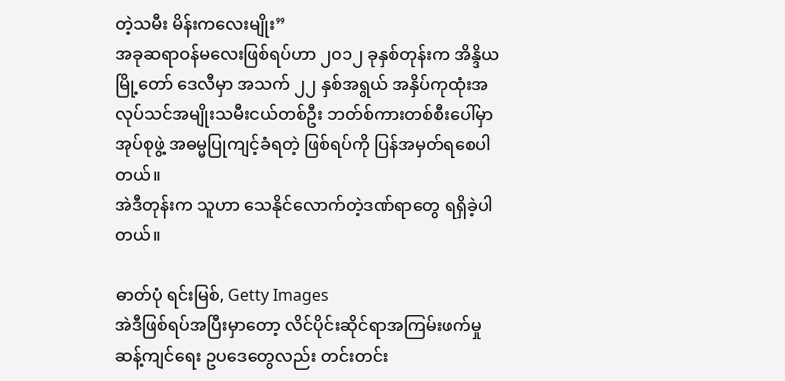တဲ့သမီး မိန်းကလေးမျိုး”
အခုဆရာဝန်မလေးဖြစ်ရပ်ဟာ ၂၀၁၂ ခုနှစ်တုန်းက အိန္ဒိယမြို့တော် ဒေလီမှာ အသက် ၂၂ နှစ်အရွယ် အနှိပ်ကုထုံးအလုပ်သင်အမျိုးသမီးငယ်တစ်ဦး ဘတ်စ်ကားတစ်စီးပေါ်မှာ အုပ်စုဖွဲ့ အဓမ္မပြုကျင့်ခံရတဲ့ ဖြစ်ရပ်ကို ပြန်အမှတ်ရစေပါတယ်။
အဲဒီတုန်းက သူဟာ သေနိုင်လောက်တဲ့ဒဏ်ရာတွေ ရရှိခဲ့ပါတယ်။

ဓာတ်ပုံ ရင်းမြစ်, Getty Images
အဲဒီဖြစ်ရပ်အပြီးမှာတော့ လိင်ပိုင်းဆိုင်ရာအကြမ်းဖက်မှုဆန့်ကျင်ရေး ဥပဒေတွေလည်း တင်းတင်း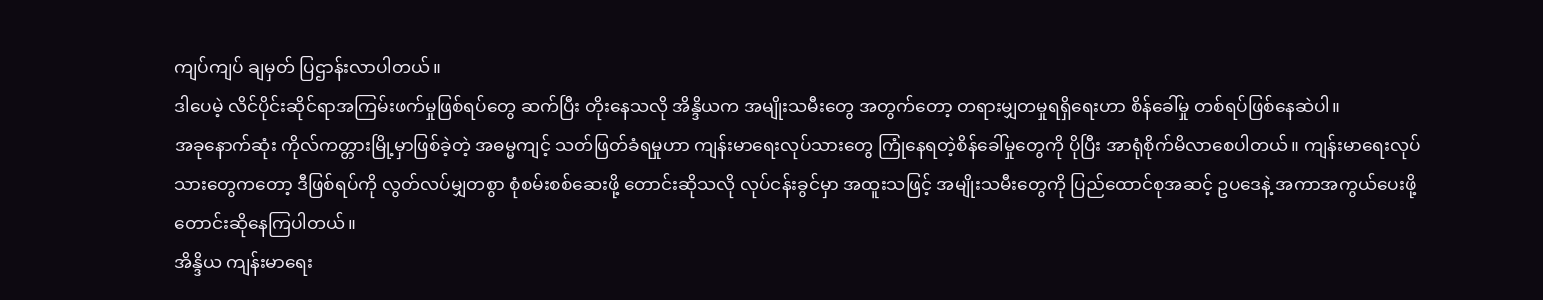ကျပ်ကျပ် ချမှတ် ပြဌာန်းလာပါတယ်။
ဒါပေမဲ့ လိင်ပိုင်းဆိုင်ရာအကြမ်းဖက်မှုဖြစ်ရပ်တွေ ဆက်ပြီး တိုးနေသလို အိန္ဒိယက အမျိုးသမီးတွေ အတွက်တော့ တရားမျှတမှုရရှိရေးဟာ စိန်ခေါ်မှု တစ်ရပ်ဖြစ်နေဆဲပါ။
အခုနောက်ဆုံး ကိုလ်ကတ္တားမြို့မှာဖြစ်ခဲ့တဲ့ အဓမ္မကျင့် သတ်ဖြတ်ခံရမှုဟာ ကျန်းမာရေးလုပ်သားတွေ ကြုံနေရတဲ့စိန်ခေါ်မှုတွေကို ပိုပြီး အာရုံစိုက်မိလာစေပါတယ်။ ကျန်းမာရေးလုပ်သားတွေကတော့ ဒီဖြစ်ရပ်ကို လွတ်လပ်မျှတစွာ စုံစမ်းစစ်ဆေးဖို့ တောင်းဆိုသလို လုပ်ငန်းခွင်မှာ အထူးသဖြင့် အမျိုးသမီးတွေကို ပြည်ထောင်စုအဆင့် ဥပဒေနဲ့ အကာအကွယ်ပေးဖို့ တောင်းဆိုနေကြပါတယ်။
အိန္ဒိယ ကျန်းမာရေး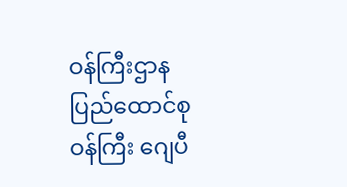ဝန်ကြီးဌာန ပြည်ထောင်စုဝန်ကြီး ဂျေပီ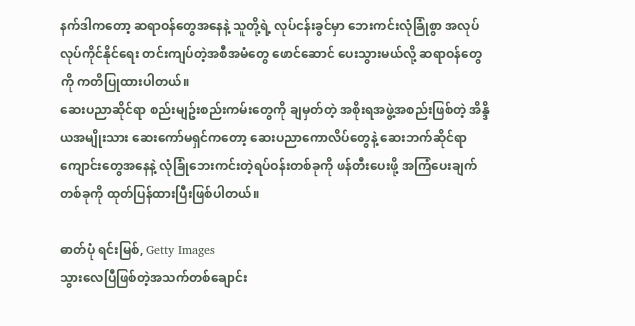နက်ဒါကတော့ ဆရာဝန်တွေအနေနဲ့ သူတို့ရဲ့ လုပ်ငန်းခွင်မှာ ဘေးကင်းလုံခြုံစွာ အလုပ်လုပ်ကိုင်နိုင်ရေး တင်းကျပ်တဲ့အစီအမံတွေ ဖောင်ဆောင် ပေးသွားမယ်လို့ ဆရာဝန်တွေကို ကတိပြုထားပါတယ်။
ဆေးပညာဆိုင်ရာ စည်းမျဥ်းစည်းကမ်းတွေကို ချမှတ်တဲ့ အစိုးရအဖွဲ့အစည်းဖြစ်တဲ့ အိန္ဒိယအမျိုးသား ဆေးကော်မရှင်ကတော့ ဆေးပညာကောလိပ်တွေနဲ့ ဆေးဘက်ဆိုင်ရာကျောင်းတွေအနေနဲ့ လုံခြုံဘေးကင်းတဲ့ရပ်ဝန်းတစ်ခုကို ဖန်တီးပေးဖို့ အကြံပေးချက်တစ်ခုကို ထုတ်ပြန်ထားပြီးဖြစ်ပါတယ်။

ဓာတ်ပုံ ရင်းမြစ်, Getty Images
သွားလေပြီဖြစ်တဲ့အသက်တစ်ချောင်း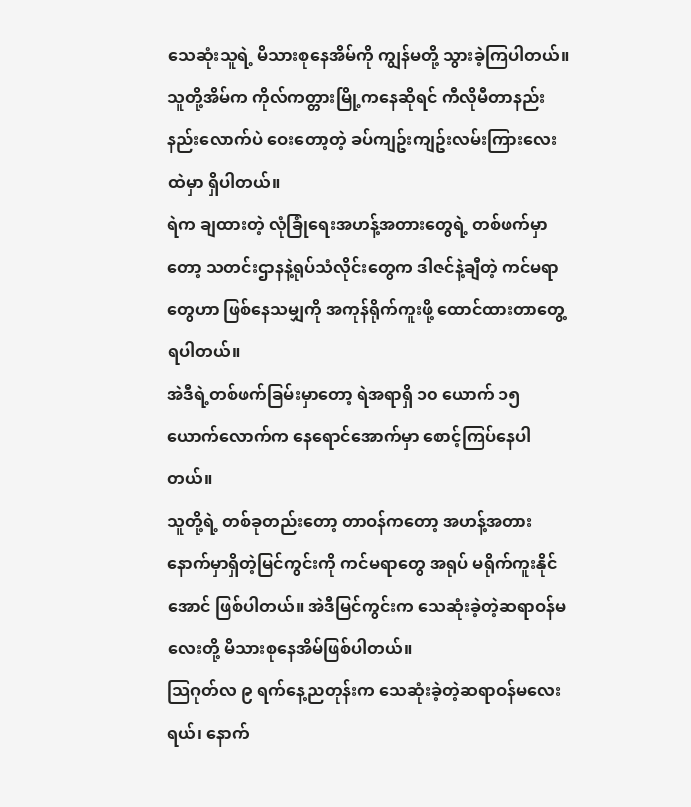သေဆုံးသူရဲ့ မိသားစုနေအိမ်ကို ကျွန်မတို့ သွားခဲ့ကြပါတယ်။ သူတို့အိမ်က ကိုလ်ကတ္တားမြို့ကနေဆိုရင် ကီလိုမီတာနည်းနည်းလောက်ပဲ ဝေးတော့တဲ့ ခပ်ကျဥ်းကျဥ်းလမ်းကြားလေးထဲမှာ ရှိပါတယ်။
ရဲက ချထားတဲ့ လုံခြုံရေးအဟန့်အတားတွေရဲ့ တစ်ဖက်မှာတော့ သတင်းဌာနနဲ့ရုပ်သံလိုင်းတွေက ဒါဇင်နဲ့ချီတဲ့ ကင်မရာတွေဟာ ဖြစ်နေသမျှကို အကုန်ရိုက်ကူးဖို့ ထောင်ထားတာတွေ့ရပါတယ်။
အဲဒီရဲ့တစ်ဖက်ခြမ်းမှာတော့ ရဲအရာရှိ ၁၀ ယောက် ၁၅ ယောက်လောက်က နေရောင်အောက်မှာ စောင့်ကြပ်နေပါတယ်။
သူတို့ရဲ့ တစ်ခုတည်းတော့ တာဝန်ကတော့ အဟန့်အတားနောက်မှာရှိတဲ့မြင်ကွင်းကို ကင်မရာတွေ အရုပ် မရိုက်ကူးနိုင်အောင် ဖြစ်ပါတယ်။ အဲဒီမြင်ကွင်းက သေဆုံးခဲ့တဲ့ဆရာဝန်မလေးတို့ မိသားစုနေအိမ်ဖြစ်ပါတယ်။
သြဂုတ်လ ၉ ရက်နေ့ညတုန်းက သေဆုံးခဲ့တဲ့ဆရာဝန်မလေးရယ်၊ နောက်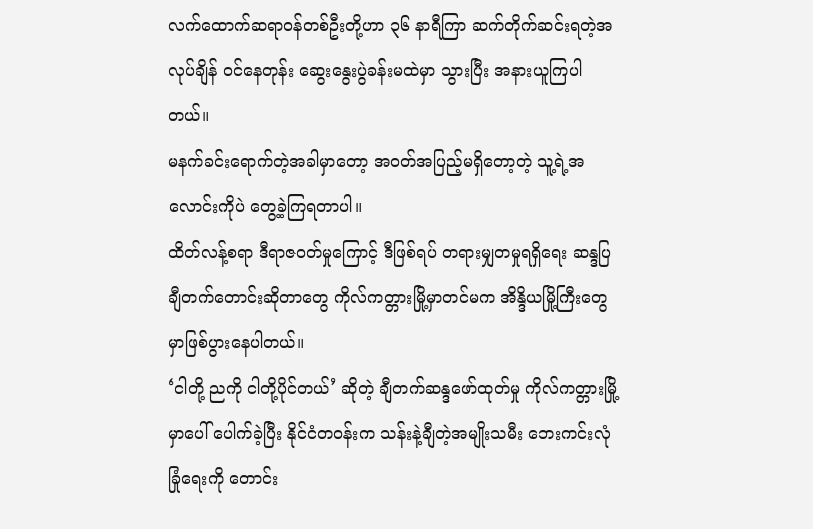လက်ထောက်ဆရာဝန်တစ်ဦးတို့ဟာ ၃၆ နာရီကြာ ဆက်တိုက်ဆင်းရတဲ့အလုပ်ချိန် ဝင်နေတုန်း ဆွေးနွေးပွဲခန်းမထဲမှာ သွားပြီး အနားယူကြပါတယ်။
မနက်ခင်းရောက်တဲ့အခါမှာတော့ အဝတ်အပြည့်မရှိတော့တဲ့ သူ့ရဲ့အလောင်းကိုပဲ တွေ့ခဲ့ကြရတာပါ။
ထိတ်လန့်စရာ ဒီရာဇဝတ်မှုကြောင့် ဒီဖြစ်ရပ် တရားမျှတမှုရရှိရေး ဆန္ဒပြ ချီတက်တောင်းဆိုတာတွေ ကိုလ်ကတ္တားမြို့မှာတင်မက အိန္ဒိယမြို့ကြီးတွေမှာဖြစ်ပွားနေပါတယ်။
‘ငါတို့ ညကို ငါတို့ပိုင်တယ်’ ဆိုတဲ့ ချီတက်ဆန္ဒဖော်ထုတ်မှု ကိုလ်ကတ္တားမြို့မှာပေါ် ပေါက်ခဲ့ပြီး နိုင်ငံတဝန်းက သန်းနဲ့ချီတဲ့အမျိုးသမီး ဘေးကင်းလုံခြုံရေးကို တောင်း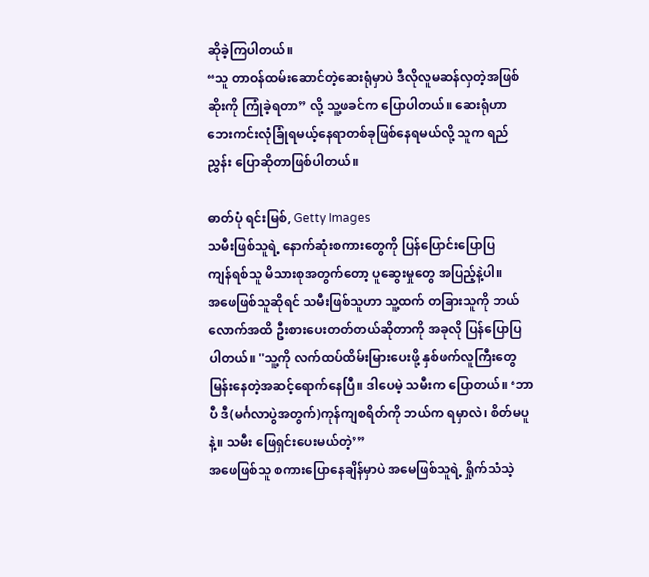ဆိုခဲ့ကြပါတယ်။
“သူ တာဝန်ထမ်းဆောင်တဲ့ဆေးရုံမှာပဲ ဒီလိုလူမဆန်လှတဲ့အဖြစ်ဆိုးကို ကြုံခဲ့ရတာ” လို့ သူ့ဖခင်က ပြောပါတယ်။ ဆေးရုံဟာ ဘေးကင်းလုံခြုံရမယ့်နေရာတစ်ခုဖြစ်နေရမယ်လို့ သူက ရည်ညွှန်း ပြောဆိုတာဖြစ်ပါတယ်။

ဓာတ်ပုံ ရင်းမြစ်, Getty Images
သမီးဖြစ်သူရဲ့ နောက်ဆုံးစကားတွေကို ပြန်ပြောင်းပြောပြ
ကျန်ရစ်သူ မိသားစုအတွက်တော့ ပူဆွေးမှုတွေ အပြည့်နဲ့ပါ။
အဖေဖြစ်သူဆိုရင် သမီးဖြစ်သူဟာ သူ့ထက် တခြားသူကို ဘယ်လောက်အထိ ဦးစားပေးတတ်တယ်ဆိုတာကို အခုလို ပြန်ပြောပြပါတယ်။ ''သူ့ကို လက်ထပ်ထိမ်းမြားပေးဖို့ နှစ်ဖက်လူကြီးတွေ မြန်းနေတဲ့အဆင့်ရောက်နေပြီ။ ဒါပေမဲ့ သမီးက ပြောတယ်။ ‘ဘာပီ ဒီ(မင်္ဂလာပွဲအတွက်)ကုန်ကျစရိတ်ကို ဘယ်က ရမှာလဲ၊ စိတ်မပူနဲ့။ သမီး ဖြေရှင်းပေးမယ်တဲ့’”
အဖေဖြစ်သူ စကားပြောနေချိန်မှာပဲ အမေဖြစ်သူရဲ့ ရှိုက်သံသဲ့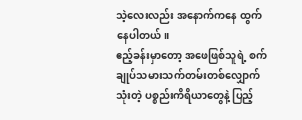သဲ့လေးလည်း အနောက်ကနေ ထွက်နေပါတယ်။
ဧည့်ခန်းမှာတော့ အဖေဖြစ်သူရဲ့ စက်ချုပ်သမားသက်တမ်းတစ်လျှောက် သုံးတဲ့ ပစ္စည်းကိရိယာတွေနဲ့ ပြည့်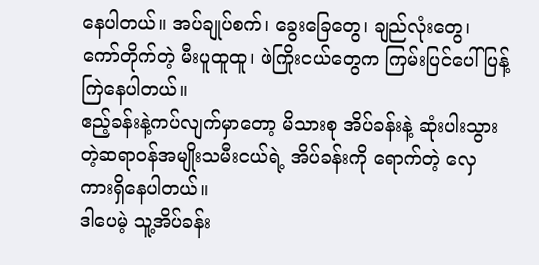နေပါတယ်။ အပ်ချုပ်စက်၊ ခွေးခြေတွေ၊ ချည်လုံးတွေ၊ ကော်တိုက်တဲ့ မီးပူထူထူ၊ ဖဲကြိုးငယ်တွေက ကြမ်းပြင်ပေါ် ပြန့်ကြဲနေပါတယ်။
ဧည့်ခန်းနဲ့ကပ်လျက်မှာတော့ မိသားစု အိပ်ခန်းနဲ့ ဆုံးပါးသွားတဲ့ဆရာဝန်အမျိုးသမီးငယ်ရဲ့ အိပ်ခန်းကို ရောက်တဲ့ လှေကားရှိနေပါတယ်။
ဒါပေမဲ့ သူ့အိပ်ခန်း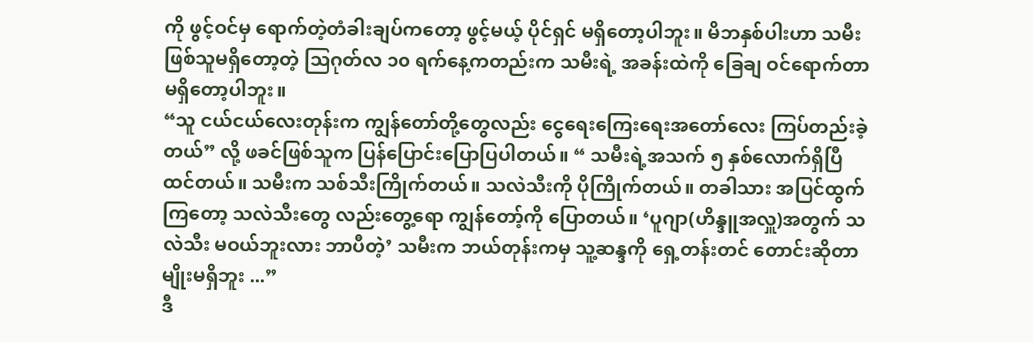ကို ဖွင့်ဝင်မှ ရောက်တဲ့တံခါးချပ်ကတော့ ဖွင့်မယ့် ပိုင်ရှင် မရှိတော့ပါဘူး။ မိဘနှစ်ပါးဟာ သမီးဖြစ်သူမရှိတော့တဲ့ သြဂုတ်လ ၁၀ ရက်နေ့ကတည်းက သမီးရဲ့ အခန်းထဲကို ခြေချ ဝင်ရောက်တာ မရှိတော့ပါဘူး။
“သူ ငယ်ငယ်လေးတုန်းက ကျွန်တော်တို့တွေလည်း ငွေရေးကြေးရေးအတော်လေး ကြပ်တည်းခဲ့တယ်” လို့ ဖခင်ဖြစ်သူက ပြန်ပြောင်းပြောပြပါတယ်။ “ သမီးရဲ့အသက် ၅ နှစ်လောက်ရှိပြီထင်တယ်။ သမီးက သစ်သီးကြိုက်တယ်။ သလဲသီးကို ပိုကြိုက်တယ်။ တခါသား အပြင်ထွက်ကြတော့ သလဲသီးတွေ လည်းတွေ့ရော ကျွန်တော့်ကို ပြောတယ်။ ‘ပူဂျာ(ဟိန္ဒူအလှူ)အတွက် သလဲသီး မဝယ်ဘူးလား ဘာပီတဲ့’ သမီးက ဘယ်တုန်းကမှ သူ့ဆန္ဒကို ရှေ့တန်းတင် တောင်းဆိုတာမျိုးမရှိဘူး ...”
ဒီ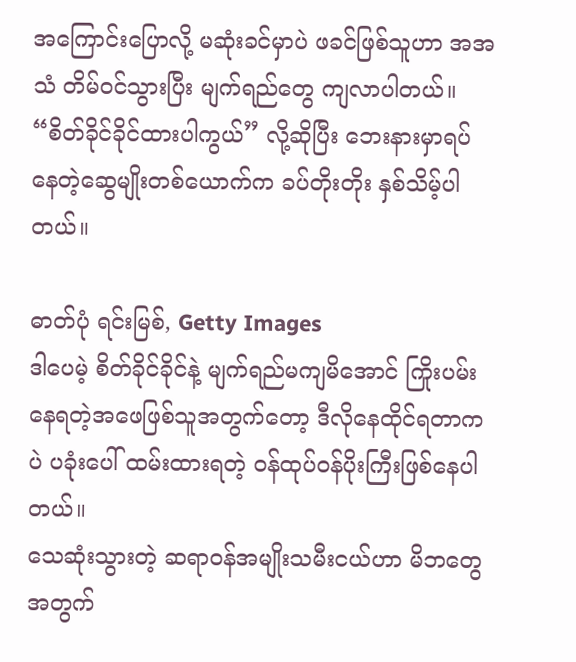အကြောင်းပြောလို့ မဆုံးခင်မှာပဲ ဖခင်ဖြစ်သူဟာ အအသံ တိမ်ဝင်သွားပြီး မျက်ရည်တွေ ကျလာပါတယ်။
“စိတ်ခိုင်ခိုင်ထားပါကွယ်” လို့ဆိုပြီး ဘေးနားမှာရပ်နေတဲ့ဆွေမျိုးတစ်ယောက်က ခပ်တိုးတိုး နှစ်သိမ့်ပါတယ်။

ဓာတ်ပုံ ရင်းမြစ်, Getty Images
ဒါပေမဲ့ စိတ်ခိုင်ခိုင်နဲ့ မျက်ရည်မကျမိအောင် ကြိုးပမ်းနေရတဲ့အဖေဖြစ်သူအတွက်တော့ ဒီလိုနေထိုင်ရတာကပဲ ပခုံးပေါ် ထမ်းထားရတဲ့ ဝန်ထုပ်ဝန်ပိုးကြီးဖြစ်နေပါတယ်။
သေဆုံးသွားတဲ့ ဆရာဝန်အမျိုးသမီးငယ်ဟာ မိဘတွေအတွက်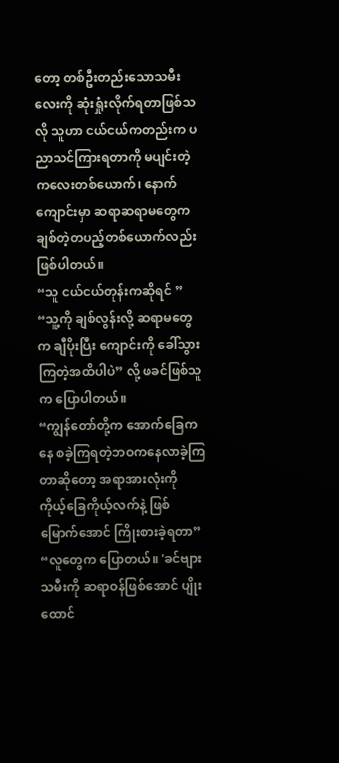တော့ တစ်ဦးတည်းသောသမီးလေးကို ဆုံးရှုံးလိုက်ရတာဖြစ်သလို သူဟာ ငယ်ငယ်ကတည်းက ပညာသင်ကြားရတာကို မပျင်းတဲ့ကလေးတစ်ယောက်၊ နောက် ကျောင်းမှာ ဆရာဆရာမတွေက ချစ်တဲ့တပည့်တစ်ယောက်လည်းဖြစ်ပါတယ်။
“သူ ငယ်ငယ်တုန်းကဆိုရင် ” “သူ့ကို ချစ်လွန်းလို့ ဆရာမတွေက ချီပိုးပြီး ကျောင်းကို ခေါ်သွားကြတဲ့အထိပါပဲ” လို့ ဖခင်ဖြစ်သူက ပြောပါတယ်။
“ကျွန်တော်တို့က အောက်ခြေကနေ စခဲ့ကြရတဲ့ဘဝကနေလာခဲ့ကြတာဆိုတော့ အရာအားလုံးကို ကိုယ့်ခြေကိုယ့်လက်နဲ့ ဖြစ်မြောက်အောင် ကြိုးစားခဲ့ရတာ”
“လူတွေက ပြောတယ်။ 'ခင်ဗျား သမီးကို ဆရာဝန်ဖြစ်အောင် ပျိုးထောင်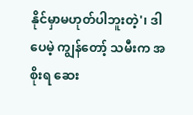နိုင်မှာမဟုတ်ပါဘူးတဲ့'၊ ဒါပေမဲ့ ကျွန်တော့် သမီးက အစိုးရ ဆေး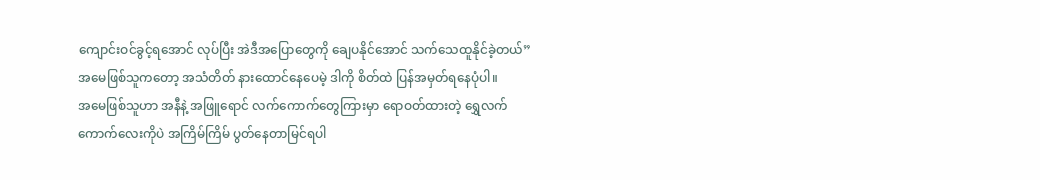ကျောင်းဝင်ခွင့်ရအောင် လုပ်ပြီး အဲဒီအပြောတွေကို ချေပနိုင်အောင် သက်သေထူနိုင်ခဲ့တယ်”
အမေဖြစ်သူကတော့ အသံတိတ် နားထောင်နေပေမဲ့ ဒါကို စိတ်ထဲ ပြန်အမှတ်ရနေပုံပါ။
အမေဖြစ်သူဟာ အနီနဲ့ အဖြူရောင် လက်ကောက်တွေကြားမှာ ရောဝတ်ထားတဲ့ ရွှေလက်ကောက်လေးကိုပဲ အကြိမ်ကြိမ် ပွတ်နေတာမြင်ရပါ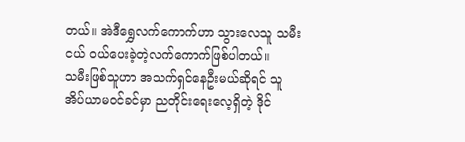တယ်။ အဲဒီရွှေလက်ကောက်ဟာ သွားလေသူ သမီးငယ် ဝယ်ပေးခဲ့တဲ့လက်ကောက်ဖြစ်ပါတယ်။
သမီးဖြစ်သူဟာ အသက်ရှင်နေဦးမယ်ဆိုရင် သူ အိပ်ယာမဝင်ခင်မှာ ညတိုင်းရေးလေ့ရှိတဲ့ ဒိုင်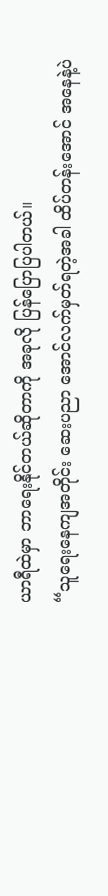ယာရီထဲမှာ ဘာရေးနိုင်တယ်ဆိုတာကို အခုလို ပြန်ပြောပြပါတယ်။
“သူရေးနေကျအတိုင်း ဆေးပညာ အောင်လက်မှတ်ရတဲ့အခါ ထိပ်တန်းအောင် အနေနဲ့ပဲ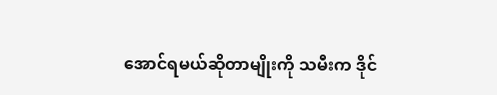အောင်ရမယ်ဆိုတာမျိုးကို သမီးက ဒိုင်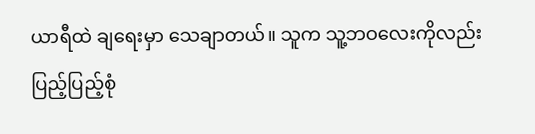ယာရီထဲ ချရေးမှာ သေချာတယ်။ သူက သူ့ဘဝလေးကိုလည်း ပြည့်ပြည့်စုံ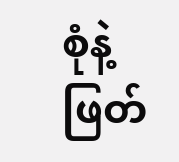စုံနဲ့ ဖြတ်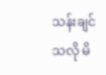သန်းချင်သလို မိ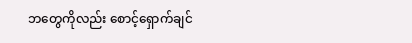ဘတွေကိုလည်း စောင့်ရှောက်ချင်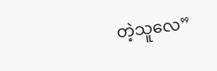တဲ့သူလေ”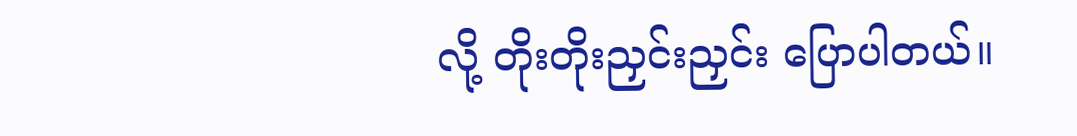လို့ တိုးတိုးညှင်းညှင်း ပြောပါတယ်။